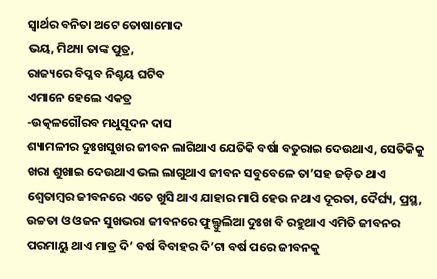ସ୍ବାର୍ଥର ବନିତା ଅଟେ ତୋଷାମୋଦ
ଭୟ, ମିଥ୍ୟା ତାଙ୍କ ପୁତ୍ର,
ରାଜ୍ୟରେ ବିପ୍ଳବ ନିଶ୍ଚୟ ଘଟିବ
ଏମାନେ ହେଲେ ଏକତ୍ର
-ଉତ୍କଳଗୌରବ ମଧୁସୂଦନ ଦାସ
ଶ୍ୟାମଳୀର ଦୁଃଖସୁଖର ଜୀବନ ଲାଗିଥାଏ ଯେତିକି ବର୍ଷା ବତୁରାଇ ଦେଉଥାଏ, ସେତିକିକୁ ଖରା ଶୁଖାଇ ଦେଉଥାଏ ଭଲ ଲାଗୁଥାଏ ଜୀବନ ସବୁବେଳେ ତା’ସହ ଜଡ଼ିତ ଥାଏ ଶ୍ବେତାମ୍ବର ଜୀବନରେ ଏତେ ଖୁସି ଥାଏ ଯାହାର ମାପି ହେଉ ନଥାଏ ଦୂରତା, ଦୈର୍ଘ୍ୟ, ପ୍ରସ୍ଥ, ଉଚ୍ଚତା ଓ ଓଜନ ସୁଖଭରା ଜୀବନରେ ଫୁଲ୍ଫୁଲିଆ ଦୁଃଖ ବି ରହୁଥାଏ ଏମିତି ଜୀବନର ପରମାୟୁ ଥାଏ ମାତ୍ର ଦି’ ବର୍ଷ ବିବାହର ଦି’ଟା ବର୍ଷ ପରେ ଜୀବନକୁ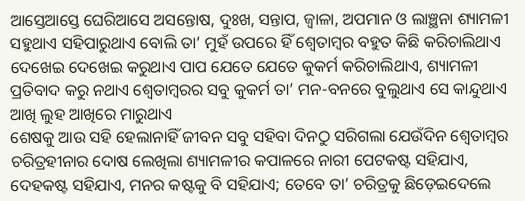ଆସ୍ତେଆସ୍ତେ ଘେରିଆସେ ଅସନ୍ତୋଷ, ଦୁଃଖ, ସନ୍ତାପ, ଜ୍ବାଳା, ଅପମାନ ଓ ଲାଞ୍ଛନା ଶ୍ୟାମଳୀ ସହୁଥାଏ ସହିପାରୁଥାଏ ବୋଲି ତା’ ମୁହଁ ଉପରେ ହିଁ ଶ୍ବେତାମ୍ବର ବହୁତ କିଛି କରିଚାଲିଥାଏ ଦେଖେଇ ଦେଖେଇ କରୁଥାଏ ପାପ ଯେତେ ଯେତେ କୁକର୍ମ କରିଚାଲିଥାଏ, ଶ୍ୟାମଳୀ ପ୍ରତିବାଦ କରୁ ନଥାଏ ଶ୍ବେତାମ୍ବରର ସବୁ କୁକର୍ମ ତା’ ମନ-ବନରେ ବୁଲୁଥାଏ ସେ କାନ୍ଦୁଥାଏ ଆଖି ଲୁହ ଆଖିରେ ମାରୁଥାଏ
ଶେଷକୁ ଆଉ ସହି ହେଲାନାହିଁ ଜୀବନ ସବୁ ସହିବା ଦିନଠୁ ସରିଗଲା ଯେଉଁଦିନ ଶ୍ବେତାମ୍ବର ଚରିତ୍ରହୀନାର ଦୋଷ ଲେଖିଲା ଶ୍ୟାମଳୀର କପାଳରେ ନାରୀ ପେଟକଷ୍ଟ ସହିଯାଏ, ଦେହକଷ୍ଟ ସହିଯାଏ, ମନର କଷ୍ଟକୁ ବି ସହିଯାଏ; ତେବେ ତା’ ଚରିତ୍ରକୁ ଛିଡ଼େଇଦେଲେ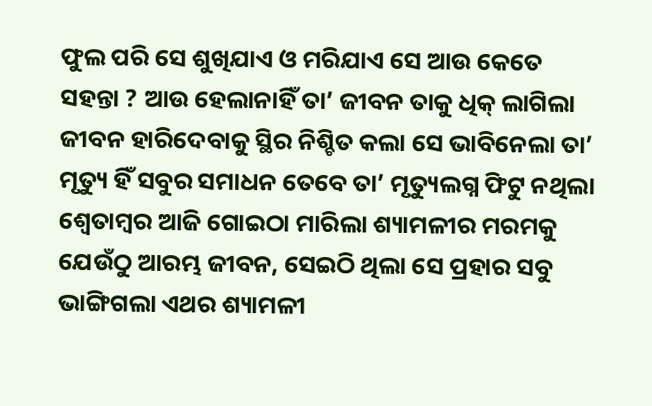ଫୁଲ ପରି ସେ ଶୁଖିଯାଏ ଓ ମରିଯାଏ ସେ ଆଉ କେତେ ସହନ୍ତା ? ଆଉ ହେଲାନାହିଁ ତା’ ଜୀବନ ତାକୁ ଧିକ୍ ଲାଗିଲା ଜୀବନ ହାରିଦେବାକୁ ସ୍ଥିର ନିଶ୍ଚିତ କଲା ସେ ଭାବିନେଲା ତା’ ମୃତ୍ୟୁ ହିଁ ସବୁର ସମାଧନ ତେବେ ତା’ ମୃତ୍ୟୁଲଗ୍ନ ଫିଟୁ ନଥିଲା
ଶ୍ବେତାମ୍ବର ଆଜି ଗୋଇଠା ମାରିଲା ଶ୍ୟାମଳୀର ମରମକୁ ଯେଉଁଠୁ ଆରମ୍ଭ ଜୀବନ, ସେଇଠି ଥିଲା ସେ ପ୍ରହାର ସବୁ ଭାଙ୍ଗିଗଲା ଏଥର ଶ୍ୟାମଳୀ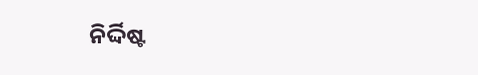ନିର୍ଦ୍ଦିଷ୍ଟ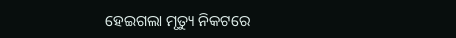ହେଇଗଲା ମୃତ୍ୟୁ ନିକଟରେ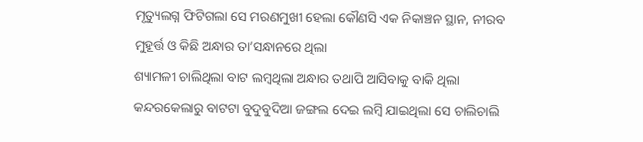ମୃତ୍ୟୁଲଗ୍ନ ଫିଟିଗଲା ସେ ମରଣମୁଖୀ ହେଲା କୌଣସି ଏକ ନିକାଞ୍ଚନ ସ୍ଥାନ, ନୀରବ ମୁହୂର୍ତ୍ତ ଓ କିଛି ଅନ୍ଧାର ତା’ସନ୍ଧାନରେ ଥିଲା
ଶ୍ୟାମଳୀ ଚାଲିଥିଲା ବାଟ ଲମ୍ବଥିଲା ଅନ୍ଧାର ତଥାପି ଆସିବାକୁ ବାକି ଥିଲା କନ୍ଦରକେଲାରୁ ବାଟଟା ବୁଦୁବୁଦିଆ ଜଙ୍ଗଲ ଦେଇ ଲମ୍ବି ଯାଇଥିଲା ସେ ଚାଲିଚାଲି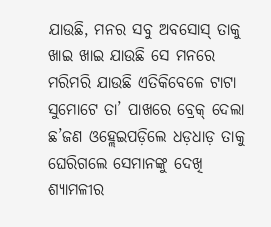ଯାଉଛି, ମନର ସବୁ ଅବସୋସ୍ ତାକୁ ଖାଇ ଖାଇ ଯାଉଛି ସେ ମନରେ ମରିମରି ଯାଉଛି ଏତିକିବେଳେ ଟାଟା ସୁମୋଟେ ତା’ ପାଖରେ ବ୍ରେକ୍ ଦେଲା ଛ’ଜଣ ଓହ୍ଲେଇପଡ଼ିଲେ ଧଡ଼ଧାଡ଼ ତାକୁ ଘେରିଗଲେ ସେମାନଙ୍କୁ ଦେଖି ଶ୍ୟାମଳୀର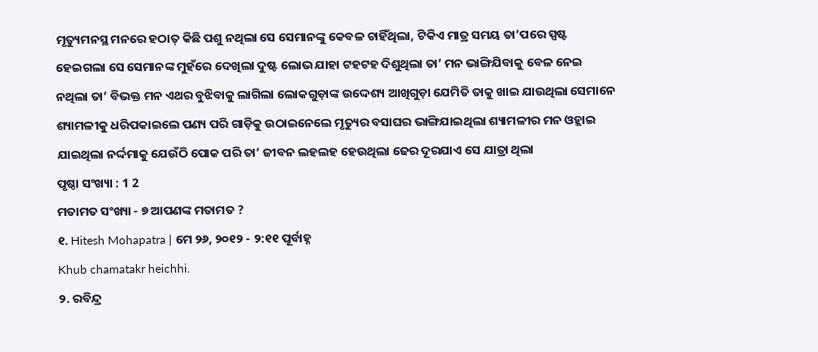ମୃତ୍ୟୁମନସ୍ଥ ମନରେ ହଠାତ୍ କିଛି ପଶୁ ନଥିଲା ସେ ସେମାନଙ୍କୁ କେବଳ ଚାହିଁଥିଲା, ଟିକିଏ ମାତ୍ର ସମୟ ତା’ପରେ ସ୍ପଷ୍ଟ ହେଇଗଲା ସେ ସେମାନଙ୍କ ମୁହଁରେ ଦେଖିଲା ଦୁଷ୍ଟ ଲୋଭ ଯାହା ଟହଟହ ଦିଶୁଥିଲା ତା’ ମନ ଭାଙ୍ଗିଯିବାକୁ ବେଳ ନେଇ ନଥିଲା ତା’ ବିଭକ୍ତ ମନ ଏଥର ବୁଝିବାକୁ ଲାଗିଲା ଲୋକଗୁଡ଼ାଙ୍କ ଉଦ୍ଦେଶ୍ୟ ଆଖିଗୁଡ଼ା ଯେମିତି ତାକୁ ଖାଇ ଯାଉଥିଲା ସେମାନେ ଶ୍ୟାମଳୀକୁ ଧରିପକାଇଲେ ପଣ୍ୟ ପରି ଗାଡ଼ିକୁ ଉଠାଇନେଲେ ମୃତ୍ୟୁର ବସାଘର ଭାଙ୍ଗିଯାଇଥିଲା ଶ୍ୟାମଳୀର ମନ ଓହ୍ଲାଇ ଯାଇଥିଲା ନର୍ଦ୍ଦମାକୁ ଯେଉଁଠି ପୋକ ପରି ତା’ ଜୀବନ ଲହଲହ ହେଉଥିଲା ଢେର ଦୂରଯାଏ ସେ ଯାତ୍ରା ଥିଲା
ପୃଷ୍ଠା ସଂଖ୍ୟା : 1 2
ମତାମତ ସଂଖ୍ୟା - ୭ ଆପଣଙ୍କ ମତାମତ ?
୧. Hitesh Mohapatra | ମେ ୨୬, ୨୦୧୨ - ୨:୧୧ ପୂର୍ବାହ୍ନ
Khub chamatakr heichhi.
୨. ରବିନ୍ଦ୍ର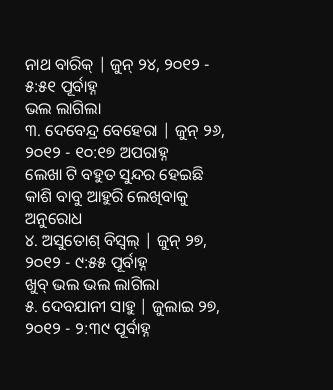ନାଥ ବାରିକ୍ | ଜୁନ୍ ୨୪, ୨୦୧୨ - ୫:୫୧ ପୂର୍ବାହ୍ନ
ଭଲ ଲାଗିଲା
୩. ଦେବେନ୍ଦ୍ର ବେହେରା | ଜୁନ୍ ୨୬, ୨୦୧୨ - ୧୦:୧୭ ଅପରାହ୍ନ
ଲେଖା ଟି ବହୁତ ସୁନ୍ଦର ହେଇଛି କାଶି ବାବୁ ଆହୁରି ଲେଖିବାକୁ ଅନୁରୋଧ
୪. ଅସୁତୋଶ୍ ବିସ୍ବଲ୍ | ଜୁନ୍ ୨୭, ୨୦୧୨ - ୯:୫୫ ପୂର୍ବାହ୍ନ
ଖୁବ୍ ଭଲ ଭଲ ଲାଗିଲା
୫. ଦେବଯାନୀ ସାହୁ | ଜୁଲାଇ ୨୭, ୨୦୧୨ - ୨:୩୯ ପୂର୍ବାହ୍ନ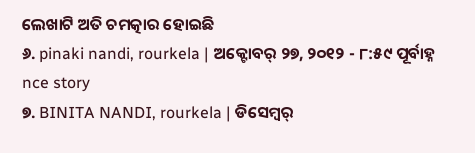ଲେଖାଟି ଅତି ଚମତ୍କାର ହୋଇଛି
୬. pinaki nandi, rourkela | ଅକ୍ଟୋବର୍ ୨୭, ୨୦୧୨ - ୮:୫୯ ପୂର୍ବାହ୍ନ
nce story
୭. BINITA NANDI, rourkela | ଡିସେମ୍ବର୍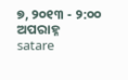୭, ୨୦୧୩ - ୨:୦୦ ଅପରାହ୍ନ
satare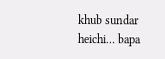khub sundar heichi… bapa